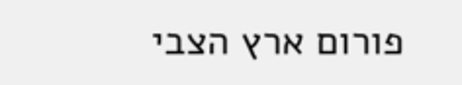פורום ארץ הצבי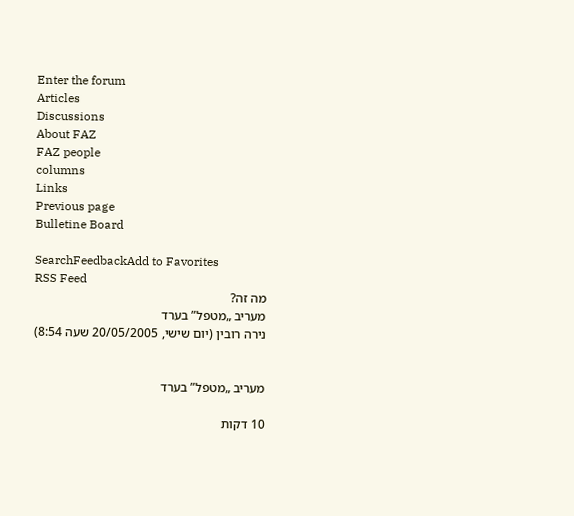Enter the forum
Articles
Discussions
About FAZ
FAZ people
columns
Links
Previous page
Bulletine Board

SearchFeedbackAdd to Favorites
RSS Feed
מה זה?
מעריב „מטפל” בערד
נירה רובין (יום שישי, 20/05/2005 שעה 8:54)


מעריב „מטפל” בערד

10 דקות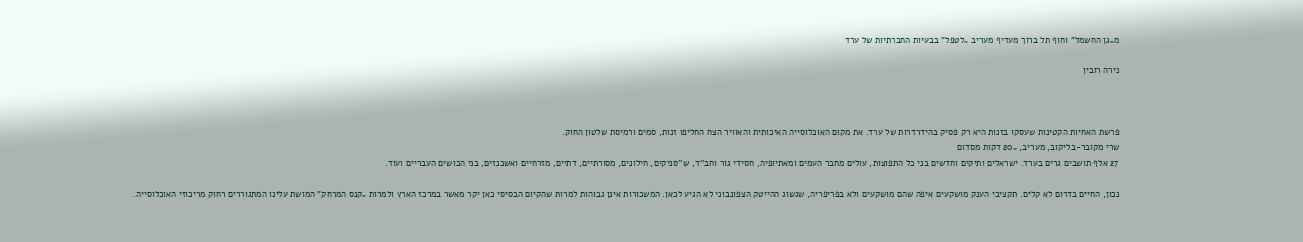מ„גן החשמל” וחוף תל ברוך מעדיף מעריב „לטפל” בבעיות החברתיות של ערד

נירה רובין



פרשת האחיות הקטינות שעסקו בזנות היא רק פסיק בהידרדרות של ערד. את מקום האוכלוסייה האיכותית והאוויר הצח החליפו זנות, סמים ורמיסת שלטון החוק.
שרי מקובר-בליקוב, מעריב, „20 דקות מסדום
27 אלף תושבים גרים בערד. ישראלים ותיקים וחדשים בני כל התפוצות, עולים מחבר העמים ומאתיופיה, חסידי גור וחב''ד, ש''סניקים, חילונים, מסורתיים, דתיים, מזרחיים ואשכנזים, בני הכושים העבריים ועוד.

נכון, החיים בדרום לא קלים. תקציבי הענק מושקעים איפה שהם מושקעים ולא בפריפריה, שגשוג ההייטק הצפונבוני לא הגיע לכאן. המשכורות אינן גבוהות למרות שהקיום הבסיסי כאן יקר מאשר במרכז הארץ ולמרות „קנס המרחק” המושת עלינו המתגוררים רחוק מריכוזי האוכלוסייה.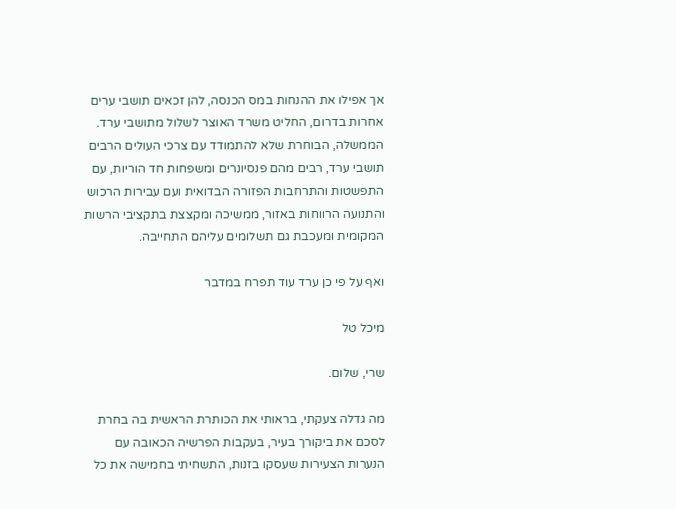אך אפילו את ההנחות במס הכנסה, להן זכאים תושבי ערים אחרות בדרום, החליט משרד האוצר לשלול מתושבי ערד.
הממשלה, הבוחרת שלא להתמודד עם צרכי העולים הרבים תושבי ערד, רבים מהם פנסיונרים ומשפחות חד הוריות, עם התפשטות והתרחבות הפזורה הבדואית ועם עבירות הרכוש והתנועה הרווחות באזור, ממשיכה ומקצצת בתקציבי הרשות המקומית ומעכבת גם תשלומים עליהם התחייבה.

ואף על פי כן ערד עוד תפרח במדבר

מיכל טל

שרי, שלום.

מה גדלה צעקתי, בראותי את הכותרת הראשית בה בחרת לסכם את ביקורך בעיר, בעקבות הפרשיה הכאובה עם הנערות הצעירות שעסקו בזנות, התשחיתי בחמישה את כל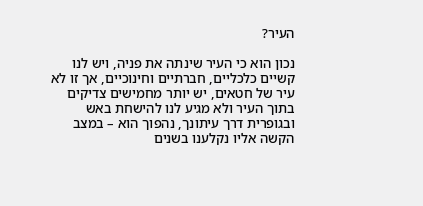העיר?

נכון הוא כי העיר שינתה את פניה, ויש לנו קשיים כלכליים, חברתיים וחינוכיים, אך זו לא עיר של חטאים, יש יותר מחמישים צדיקים בתוך העיר ולא מגיע לנו להישחת באש ובגופרית דרך עיתונך, נהפוך הוא – במצב הקשה אליו נקלענו בשנים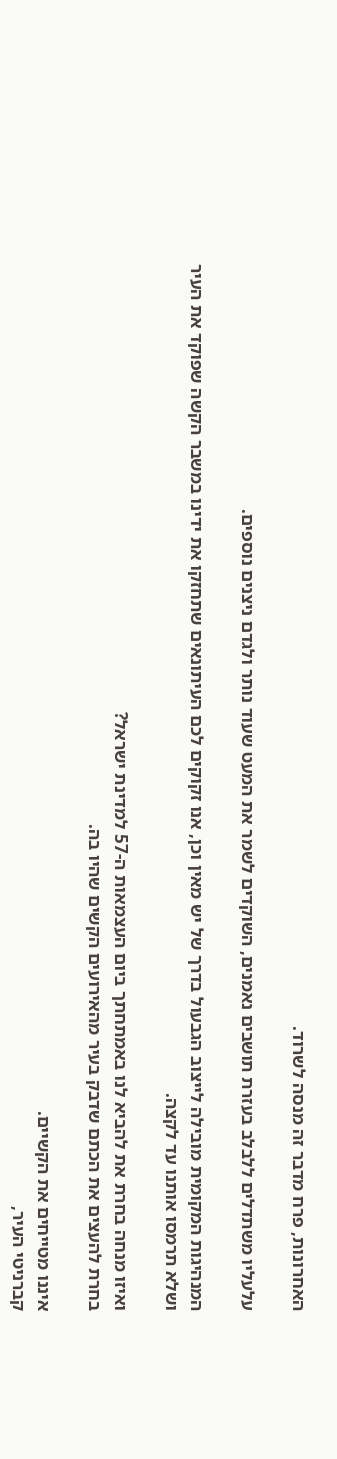האחרונות, פרח מדבר זה מנסה לשרוד.

עלעליו משתדלים ללבלב בעזרת תושבים נאמנים, השוקדים לשמר את המעט שעוד נותר ולגדם ניצנים נוספים.

המנהיגות המקומית מובילה לייצוב הגבעול בדרך של יש מאין וכן, אנו זקוקים לכם העיתונאים שתחזקו את ידינו במשבר הקשה שפוקד את העיר ושלא תרמסו אותנו עד לקצה.

ואיזו מנחה בחרת את להביא לנו באמתחתך ביום העצמאות ה-57 למדינת ישראל?
בחרת להעצים את הכתם שדבק בעיר מהאירועים הקשים שהיו בה.

איננו מטייחים את הקשיים.
קברניטי העיר,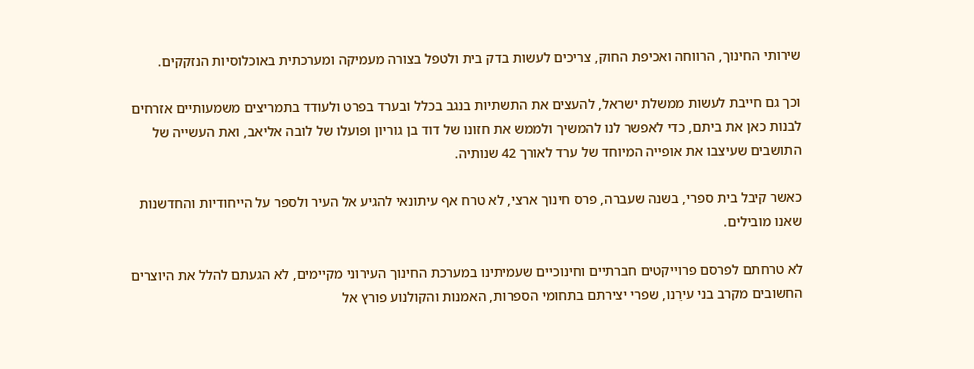שירותי החינוך, הרווחה ואכיפת החוק, צריכים לעשות בדק בית ולטפל בצורה מעמיקה ומערכתית באוכלוסיות הנזקקים.

וכך גם חייבת לעשות ממשלת ישראל, להעצים את התשתיות בנגב בכלל ובערד בפרט ולעודד בתמריצים משמעותיים אזרחים לבנות כאן את ביתם, כדי לאפשר לנו להמשיך ולממש את חזונו של דוד בן גוריון ופועלו של לובה אליאב, ואת העשייה של התושבים שעיצבו את אופייה המיוחד של ערד לאורך 42 שנותיה.

כאשר קיבל בית ספרי, בשנה שעברה, פרס חינוך ארצי, לא טרח אף עיתונאי להגיע אל העיר ולספר על הייחודיות והחדשנות שאנו מובילים.

לא טרחתם לפרסם פרוייקטים חברתיים וחינוכיים שעמיתינו במערכת החינוך העירוני מקיימים, לא הגעתם להלל את היוצרים החשובים מקרב בני עירֵנו, שפרי יצירתם בתחומי הספרות, האמנות והקולנוע פורץ אל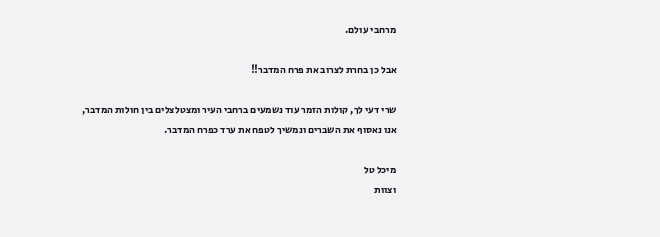מרחבי עולם.

אבל כן בחרת לצרוב את פרח המדבר!!

שרי דעי לך, קולות הזמר עוד נשמעים ברחבי העיר ומצטלצלים בין חולות המדבר,
אנו נאסוף את השברים ונמשיך לטפח את ערד כפרח המדבר.

מיכל טל
וצוות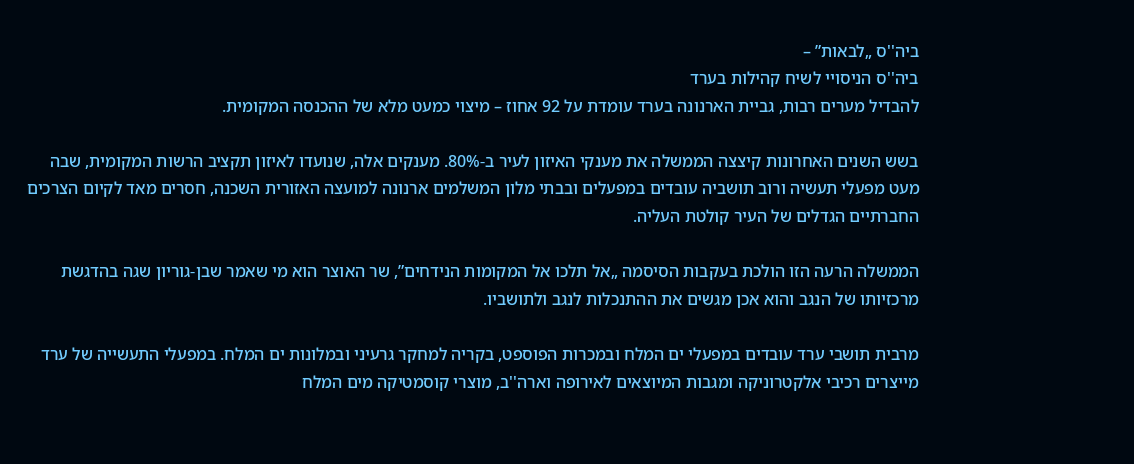ביה''ס „לבאות” –
ביה''ס הניסויי לשיח קהילות בערד
להבדיל מערים רבות, גביית הארנונה בערד עומדת על 92 אחוז – מיצוי כמעט מלא של ההכנסה המקומית.

בשש השנים האחרונות קיצצה הממשלה את מענקי האיזון לעיר ב-80%. מענקים אלה, שנועדו לאיזון תקציב הרשות המקומית, שבה מעט מפעלי תעשיה ורוב תושביה עובדים במפעלים ובבתי מלון המשלמים ארנונה למועצה האזורית השכנה, חסרים מאד לקיום הצרכים החברתיים הגדלים של העיר קולטת העליה.

הממשלה הרעה הזו הולכת בעקבות הסיסמה „אל תלכו אל המקומות הנידחים”, שר האוצר הוא מי שאמר שבן-גוריון שגה בהדגשת מרכזיותו של הנגב והוא אכן מגשים את ההתנכלות לנגב ולתושביו.

מרבית תושבי ערד עובדים במפעלי ים המלח ובמכרות הפוספט, בקריה למחקר גרעיני ובמלונות ים המלח. במפעלי התעשייה של ערד מייצרים רכיבי אלקטרוניקה ומגבות המיוצאים לאירופה וארה''ב, מוצרי קוסמטיקה מים המלח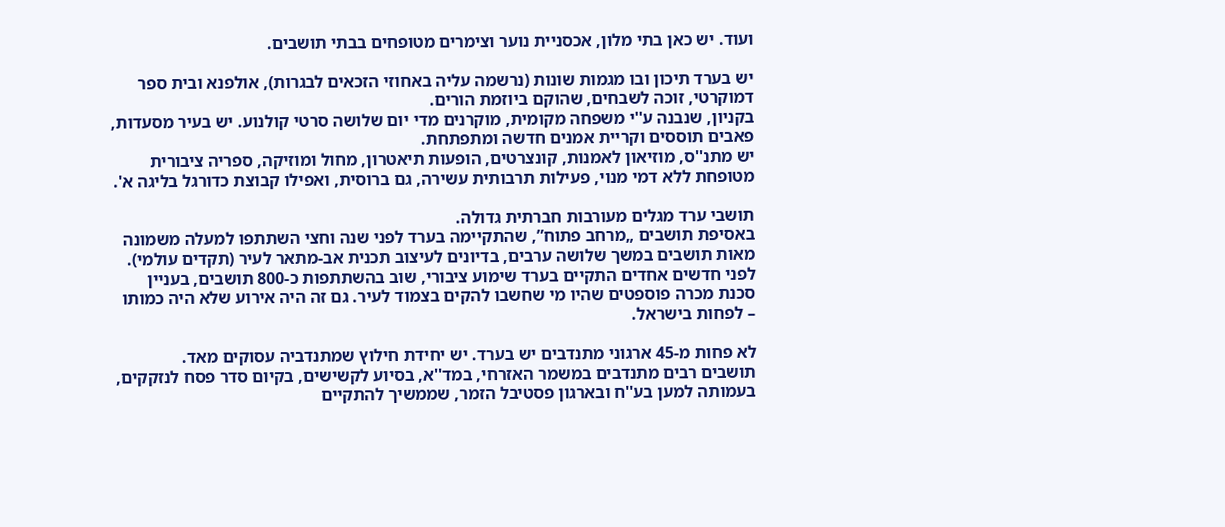ועוד. יש כאן בתי מלון, אכסניית נוער וצימרים מטופחים בבתי תושבים.

יש בערד תיכון ובו מגמות שונות (נרשמה עליה באחוזי הזכאים לבגרות), אולפנא ובית ספר דמוקרטי, זוכה לשבחים, שהוקם ביוזמת הורים.
בקניון, שנבנה ע''י משפחה מקומית, מוקרנים מדי יום שלושה סרטי קולנוע. יש בעיר מסעדות, פאבים תוססים וקריית אמנים חדשה ומתפתחת.
יש מתנ''ס, מוזיאון לאמנות, קונצרטים, הופעות תיאטרון, מחול ומוזיקה, ספריה ציבורית מטופחת ללא דמי מנוי, פעילות תרבותית עשירה, גם ברוסית, ואפילו קבוצת כדורגל בליגה א'.

תושבי ערד מגלים מעורבות חברתית גדולה.
באסיפת תושבים „מרחב פתוח”, שהתקיימה בערד לפני שנה וחצי השתתפו למעלה משמונה מאות תושבים במשך שלושה ערבים, בדיונים לעיצוב תכנית אב-מתאר לעיר (תקדים עולמי).
לפני חדשים אחדים התקיים בערד שימוע ציבורי, שוב בהשתתפות כ-800 תושבים, בעניין סכנת מכרה פוספטים שהיו מי שחשבו להקים בצמוד לעיר. גם זה היה אירוע שלא היה כמותו – לפחות בישראל.

לא פחות מ-45 ארגוני מתנדבים יש בערד. יש יחידת חילוץ שמתנדביה עסוקים מאד.
תושבים רבים מתנדבים במשמר האזרחי, במד''א, בסיוע לקשישים, בקיום סדר פסח לנזקקים, בעמותה למען בע''ח ובארגון פסטיבל הזמר, שממשיך להתקיים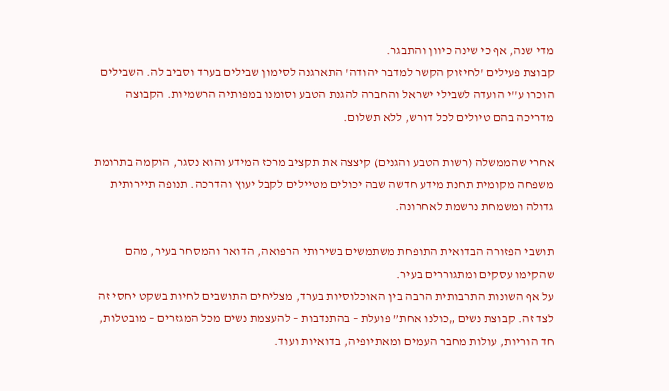מדי שנה, אף כי שינה כיוון והתבגר.
קבוצת פעילים 'לחיזוק הקשר למדבר יהודה' התארגנה לסימון שבילים בערד וסביב לה. השבילים הוכרו ע''י הועדה לשבילי ישראל והחברה להגנת הטבע וסומנו במפותיה הרשמיות. הקבוצה מדריכה בהם טיולים לכל דורש, ללא תשלום.

אחרי שהממשלה (רשות הטבע והגנים) קיצצה את תקציב מרכז המידע והוא נסגר, הוקמה בתרומת משפחה מקומית תחנת מידע חדשה שבה יכולים מטיילים לקבל יעוץ והדרכה. תנופה תיירותית גדולה ומשמחת נרשמת לאחרונה.

תושבי הפזורה הבדואית התופחת משתמשים בשירותי הרפואה, הדואר והמסחר בעיר, מהם שהקימו עסקים ומתגוררים בעיר.
על אף השונות התרבותית הרבה בין האוכלוסיות בערד, מצליחים התושבים לחיות בשקט יחסי זה לצד זה. קבוצת נשים „כולנו אחת” פועלת – בהתנדבות – להעצמת נשים מכל המגזרים – מובטלות, חד הוריות, עולות מחבר העמים ומאתיופיה, בדואיות ועוד.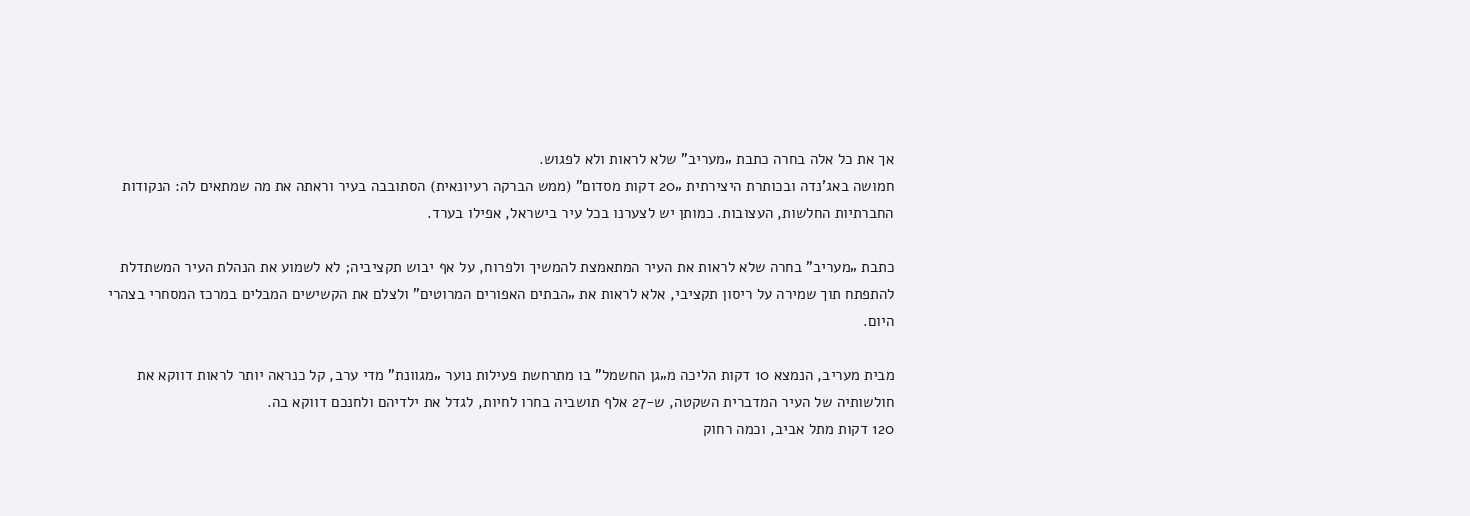אך את כל אלה בחרה כתבת „מעריב” שלא לראות ולא לפגוש.
חמושה באג'נדה ובכותרת היצירתית „20 דקות מסדום” (ממש הברקה רעיונאית) הסתובבה בעיר וראתה את מה שמתאים לה: הנקודות החברתיות החלשות, העצובות. כמותן יש לצערנו בכל עיר בישראל, אפילו בערד.

כתבת „מעריב” בחרה שלא לראות את העיר המתאמצת להמשיך ולפרוח, על אף יבוש תקציביה; לא לשמוע את הנהלת העיר המשתדלת להתפתח תוך שמירה על ריסון תקציבי, אלא לראות את „הבתים האפורים המרוטים” ולצלם את הקשישים המבלים במרכז המסחרי בצהרי היום.

מבית מעריב, הנמצא 10 דקות הליכה מ„גן החשמל” בו מתרחשת פעילות נוער „מגוונת” מדי ערב, קל כנראה יותר לראות דווקא את חולשותיה של העיר המדברית השקטה, ש-27 אלף תושביה בחרו לחיות, לגדל את ילדיהם ולחנכם דווקא בה.
120 דקות מתל אביב, וכמה רחוק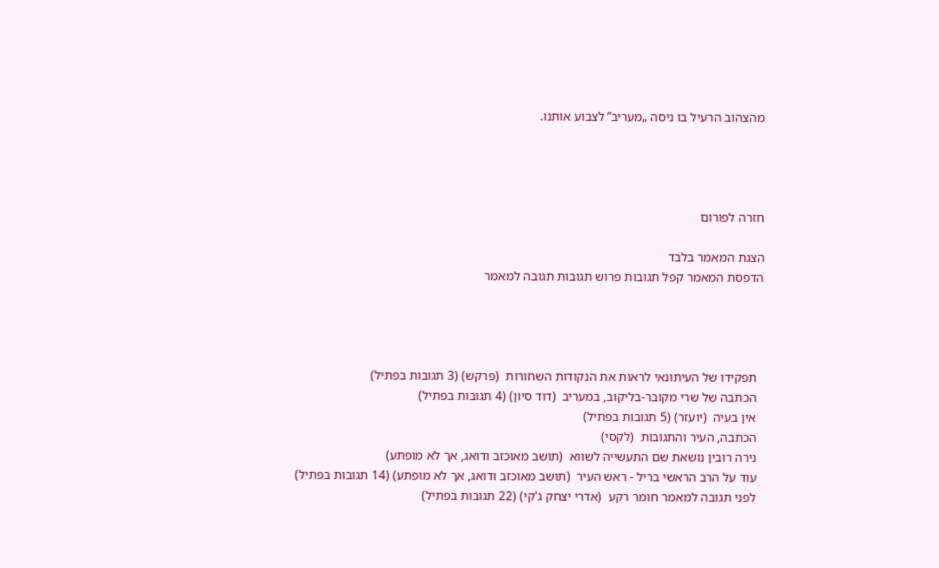מהצהוב הרעיל בו ניסה „מעריב” לצבוע אותנו.




חזרה לפורום

הצגת המאמר בלבד
הדפסת המאמר קפל תגובות פרוש תגובות תגובה למאמר




  תפקידו של העיתונאי לראות את הנקודות השחורות  (פרקש) (3 תגובות בפתיל)
  הכתבה של שרי מקובר-בליקוב, במעריב  (דוד סיון) (4 תגובות בפתיל)
  אין בעיה  (יועזר) (5 תגובות בפתיל)
  הכתבה, העיר והתגובות  (לקסי)
  נירה רובין נושאת שם התעשייה לשווא  (תושב מאוכזב ודואג, אך לא מופתע)
  עוד על הרב הראשי בריל - ראש העיר  (תושב מאוכזב ודואג, אך לא מופתע) (14 תגובות בפתיל)
  לפני תגובה למאמר חומר רקע  (אדרי יצחק ג'קי) (22 תגובות בפתיל)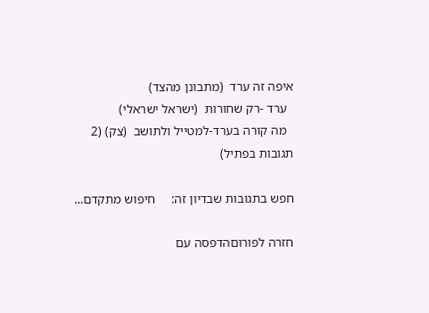איפה זה ערד  (מתבונן מהצד)
  ערד -רק שחורות  (ישראל ישראלי)
  מה קורה בערד-למטייל ולתושב  (צק) (2 תגובות בפתיל)

חפש בתגובות שבדיון זה:     חיפוש מתקדם...

חזרה לפורוםהדפסה עם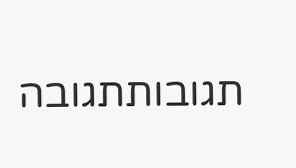תגובותתגובה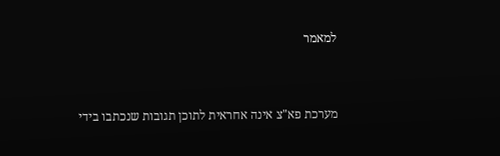למאמר


מערכת פא"צ אינה אחראית לתוכן תגובות שנכתבו בידי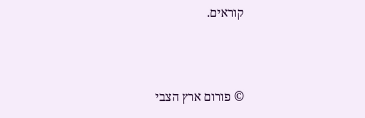קוראים.



© פורום ארץ הצבי